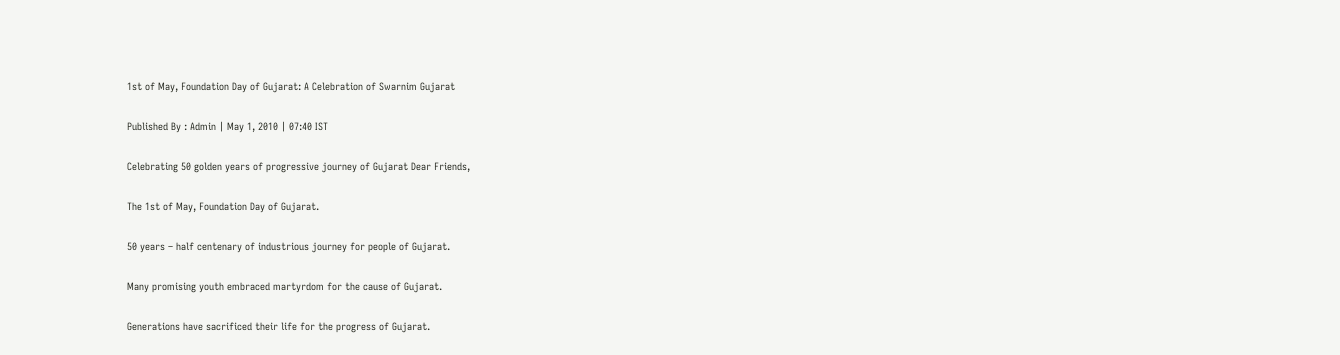1st of May, Foundation Day of Gujarat: A Celebration of Swarnim Gujarat

Published By : Admin | May 1, 2010 | 07:40 IST

Celebrating 50 golden years of progressive journey of Gujarat Dear Friends,

The 1st of May, Foundation Day of Gujarat.

50 years – half centenary of industrious journey for people of Gujarat.

Many promising youth embraced martyrdom for the cause of Gujarat.

Generations have sacrificed their life for the progress of Gujarat.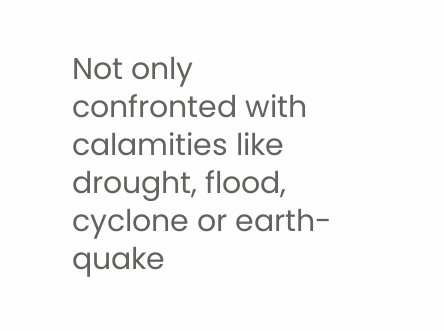Not only confronted with calamities like drought, flood, cyclone or earth-quake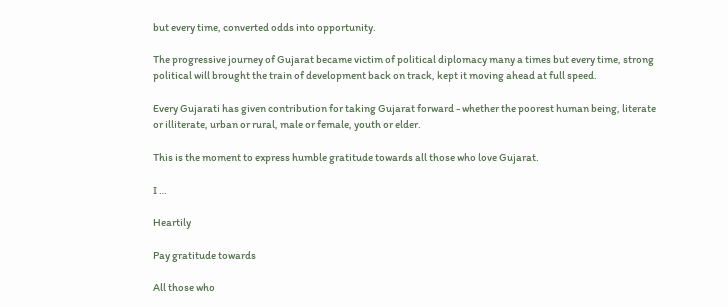but every time, converted odds into opportunity.

The progressive journey of Gujarat became victim of political diplomacy many a times but every time, strong political will brought the train of development back on track, kept it moving ahead at full speed.

Every Gujarati has given contribution for taking Gujarat forward - whether the poorest human being, literate or illiterate, urban or rural, male or female, youth or elder.

This is the moment to express humble gratitude towards all those who love Gujarat.

I …

Heartily

Pay gratitude towards

All those who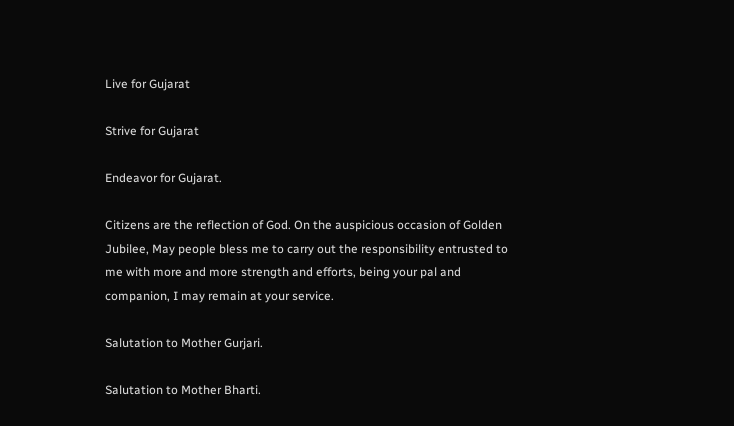Live for Gujarat

Strive for Gujarat

Endeavor for Gujarat.

Citizens are the reflection of God. On the auspicious occasion of Golden Jubilee, May people bless me to carry out the responsibility entrusted to me with more and more strength and efforts, being your pal and companion, I may remain at your service.

Salutation to Mother Gurjari.

Salutation to Mother Bharti.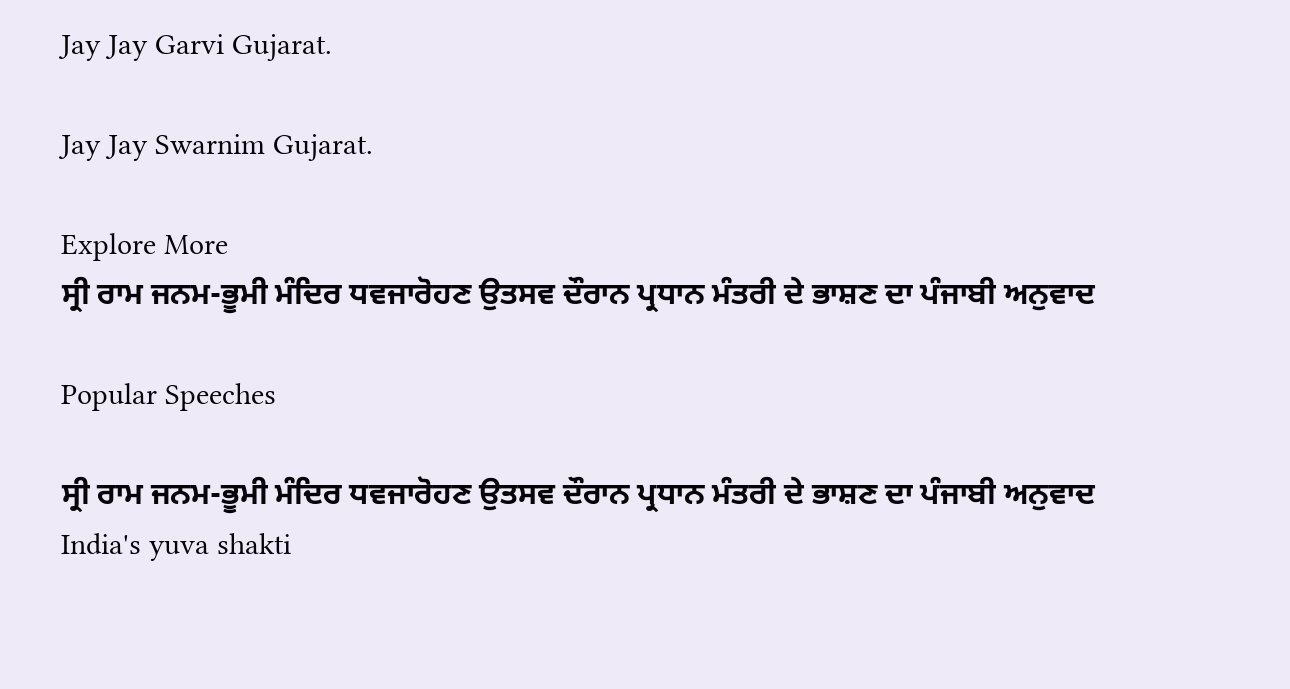Jay Jay Garvi Gujarat.

Jay Jay Swarnim Gujarat.

Explore More
ਸ੍ਰੀ ਰਾਮ ਜਨਮ-ਭੂਮੀ ਮੰਦਿਰ ਧਵਜਾਰੋਹਣ ਉਤਸਵ ਦੌਰਾਨ ਪ੍ਰਧਾਨ ਮੰਤਰੀ ਦੇ ਭਾਸ਼ਣ ਦਾ ਪੰਜਾਬੀ ਅਨੁਵਾਦ

Popular Speeches

ਸ੍ਰੀ ਰਾਮ ਜਨਮ-ਭੂਮੀ ਮੰਦਿਰ ਧਵਜਾਰੋਹਣ ਉਤਸਵ ਦੌਰਾਨ ਪ੍ਰਧਾਨ ਮੰਤਰੀ ਦੇ ਭਾਸ਼ਣ ਦਾ ਪੰਜਾਬੀ ਅਨੁਵਾਦ
India's yuva shakti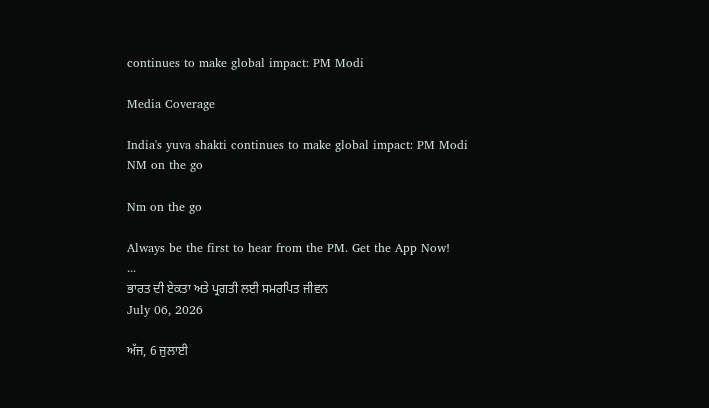continues to make global impact: PM Modi

Media Coverage

India's yuva shakti continues to make global impact: PM Modi
NM on the go

Nm on the go

Always be the first to hear from the PM. Get the App Now!
...
ਭਾਰਤ ਦੀ ਏਕਤਾ ਅਤੇ ਪ੍ਰਗਤੀ ਲਈ ਸਮਰਪਿਤ ਜੀਵਨ
July 06, 2026

ਅੱਜ, 6 ਜੁਲਾਈ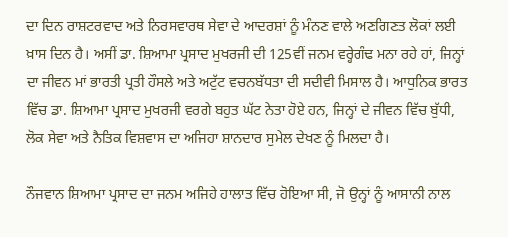ਦਾ ਦਿਨ ਰਾਸ਼ਟਰਵਾਦ ਅਤੇ ਨਿਰਸਵਾਰਥ ਸੇਵਾ ਦੇ ਆਦਰਸ਼ਾਂ ਨੂੰ ਮੰਨਣ ਵਾਲੇ ਅਣਗਿਣਤ ਲੋਕਾਂ ਲਈ ਖ਼ਾਸ ਦਿਨ ਹੈ। ਅਸੀਂ ਡਾ. ਸ਼ਿਆਮਾ ਪ੍ਰਸਾਦ ਮੁਖਰਜੀ ਦੀ 125ਵੀਂ ਜਨਮ ਵਰ੍ਹੇਗੰਢ ਮਨਾ ਰਹੇ ਹਾਂ, ਜਿਨ੍ਹਾਂ ਦਾ ਜੀਵਨ ਮਾਂ ਭਾਰਤੀ ਪ੍ਰਤੀ ਹੌਸਲੇ ਅਤੇ ਅਟੁੱਟ ਵਚਨਬੱਧਤਾ ਦੀ ਸਦੀਵੀ ਮਿਸਾਲ ਹੈ। ਆਧੁਨਿਕ ਭਾਰਤ ਵਿੱਚ ਡਾ. ਸ਼ਿਆਮਾ ਪ੍ਰਸਾਦ ਮੁਖਰਜੀ ਵਰਗੇ ਬਹੁਤ ਘੱਟ ਨੇਤਾ ਹੋਏ ਹਨ, ਜਿਨ੍ਹਾਂ ਦੇ ਜੀਵਨ ਵਿੱਚ ਬੁੱਧੀ, ਲੋਕ ਸੇਵਾ ਅਤੇ ਨੈਤਿਕ ਵਿਸ਼ਵਾਸ ਦਾ ਅਜਿਹਾ ਸ਼ਾਨਦਾਰ ਸੁਮੇਲ ਦੇਖਣ ਨੂੰ ਮਿਲਦਾ ਹੈ।

ਨੌਜਵਾਨ ਸ਼ਿਆਮਾ ਪ੍ਰਸਾਦ ਦਾ ਜਨਮ ਅਜਿਹੇ ਹਾਲਾਤ ਵਿੱਚ ਹੋਇਆ ਸੀ, ਜੋ ਉਨ੍ਹਾਂ ਨੂੰ ਆਸਾਨੀ ਨਾਲ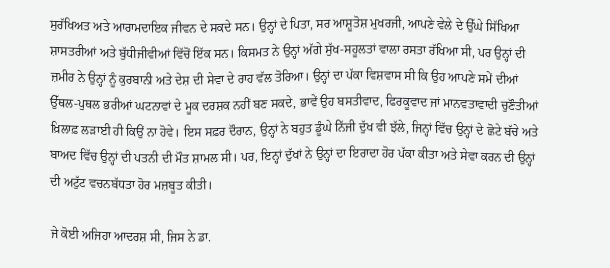ਸੁਰੱਖਿਅਤ ਅਤੇ ਆਰਾਮਦਾਇਕ ਜੀਵਨ ਦੇ ਸਕਦੇ ਸਨ। ਉਨ੍ਹਾਂ ਦੇ ਪਿਤਾ, ਸਰ ਆਸ਼ੂਤੋਸ਼ ਮੁਖਰਜੀ, ਆਪਣੇ ਵੇਲੇ ਦੇ ਉੱਘੇ ਸਿੱਖਿਆ ਸ਼ਾਸਤਰੀਆਂ ਅਤੇ ਬੁੱਧੀਜੀਵੀਆਂ ਵਿੱਚੋਂ ਇੱਕ ਸਨ। ਕਿਸਮਤ ਨੇ ਉਨ੍ਹਾਂ ਅੱਗੇ ਸੁੱਖ-ਸਹੂਲਤਾਂ ਵਾਲਾ ਰਸਤਾ ਰੱਖਿਆ ਸੀ, ਪਰ ਉਨ੍ਹਾਂ ਦੀ ਜ਼ਮੀਰ ਨੇ ਉਨ੍ਹਾਂ ਨੂੰ ਕੁਰਬਾਨੀ ਅਤੇ ਦੇਸ਼ ਦੀ ਸੇਵਾ ਦੇ ਰਾਹ ਵੱਲ ਤੋਰਿਆ। ਉਨ੍ਹਾਂ ਦਾ ਪੱਕਾ ਵਿਸ਼ਵਾਸ ਸੀ ਕਿ ਉਹ ਆਪਣੇ ਸਮੇਂ ਦੀਆਂ ਉੱਥਲ-ਪੁਥਲ ਭਰੀਆਂ ਘਟਨਾਵਾਂ ਦੇ ਮੂਕ ਦਰਸ਼ਕ ਨਹੀਂ ਬਣ ਸਕਦੇ, ਭਾਵੇਂ ਉਹ ਬਸਤੀਵਾਦ, ਫਿਰਕੂਵਾਦ ਜਾਂ ਮਾਨਵਤਾਵਾਦੀ ਚੁਣੌਤੀਆਂ ਖ਼ਿਲਾਫ਼ ਲੜਾਈ ਹੀ ਕਿਉਂ ਨਾ ਹੋਵੇ। ਇਸ ਸਫ਼ਰ ਦੌਰਾਨ, ਉਨ੍ਹਾਂ ਨੇ ਬਹੁਤ ਡੂੰਘੇ ਨਿੱਜੀ ਦੁੱਖ ਵੀ ਝੱਲੇ, ਜਿਨ੍ਹਾਂ ਵਿੱਚ ਉਨ੍ਹਾਂ ਦੇ ਛੋਟੇ ਬੱਚੇ ਅਤੇ ਬਾਅਦ ਵਿੱਚ ਉਨ੍ਹਾਂ ਦੀ ਪਤਨੀ ਦੀ ਮੌਤ ਸ਼ਾਮਲ ਸੀ। ਪਰ, ਇਨ੍ਹਾਂ ਦੁੱਖਾਂ ਨੇ ਉਨ੍ਹਾਂ ਦਾ ਇਰਾਦਾ ਹੋਰ ਪੱਕਾ ਕੀਤਾ ਅਤੇ ਸੇਵਾ ਕਰਨ ਦੀ ਉਨ੍ਹਾਂ ਦੀ ਅਟੁੱਟ ਵਚਨਬੱਧਤਾ ਹੋਰ ਮਜ਼ਬੂਤ ਕੀਤੀ।

ਜੇ ਕੋਈ ਅਜਿਹਾ ਆਦਰਸ਼ ਸੀ, ਜਿਸ ਨੇ ਡਾ.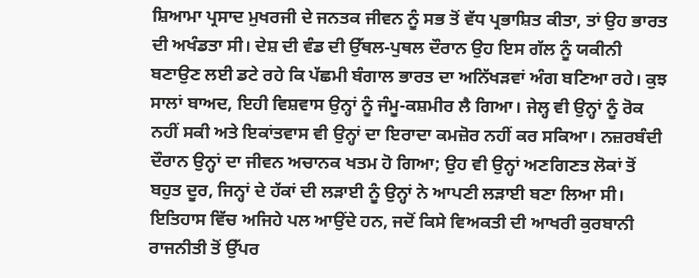ਸ਼ਿਆਮਾ ਪ੍ਰਸਾਦ ਮੁਖਰਜੀ ਦੇ ਜਨਤਕ ਜੀਵਨ ਨੂੰ ਸਭ ਤੋਂ ਵੱਧ ਪ੍ਰਭਾਸ਼ਿਤ ਕੀਤਾ, ਤਾਂ ਉਹ ਭਾਰਤ ਦੀ ਅਖੰਡਤਾ ਸੀ। ਦੇਸ਼ ਦੀ ਵੰਡ ਦੀ ਉੱਥਲ-ਪੁਥਲ ਦੌਰਾਨ ਉਹ ਇਸ ਗੱਲ ਨੂੰ ਯਕੀਨੀ ਬਣਾਉਣ ਲਈ ਡਟੇ ਰਹੇ ਕਿ ਪੱਛਮੀ ਬੰਗਾਲ ਭਾਰਤ ਦਾ ਅਨਿੱਖੜਵਾਂ ਅੰਗ ਬਣਿਆ ਰਹੇ। ਕੁਝ ਸਾਲਾਂ ਬਾਅਦ, ਇਹੀ ਵਿਸ਼ਵਾਸ ਉਨ੍ਹਾਂ ਨੂੰ ਜੰਮੂ-ਕਸ਼ਮੀਰ ਲੈ ਗਿਆ। ਜੇਲ੍ਹ ਵੀ ਉਨ੍ਹਾਂ ਨੂੰ ਰੋਕ ਨਹੀਂ ਸਕੀ ਅਤੇ ਇਕਾਂਤਵਾਸ ਵੀ ਉਨ੍ਹਾਂ ਦਾ ਇਰਾਦਾ ਕਮਜ਼ੋਰ ਨਹੀਂ ਕਰ ਸਕਿਆ। ਨਜ਼ਰਬੰਦੀ ਦੌਰਾਨ ਉਨ੍ਹਾਂ ਦਾ ਜੀਵਨ ਅਚਾਨਕ ਖਤਮ ਹੋ ਗਿਆ; ਉਹ ਵੀ ਉਨ੍ਹਾਂ ਅਣਗਿਣਤ ਲੋਕਾਂ ਤੋਂ ਬਹੁਤ ਦੂਰ, ਜਿਨ੍ਹਾਂ ਦੇ ਹੱਕਾਂ ਦੀ ਲੜਾਈ ਨੂੰ ਉਨ੍ਹਾਂ ਨੇ ਆਪਣੀ ਲੜਾਈ ਬਣਾ ਲਿਆ ਸੀ। ਇਤਿਹਾਸ ਵਿੱਚ ਅਜਿਹੇ ਪਲ ਆਉਂਦੇ ਹਨ, ਜਦੋਂ ਕਿਸੇ ਵਿਅਕਤੀ ਦੀ ਆਖਰੀ ਕੁਰਬਾਨੀ ਰਾਜਨੀਤੀ ਤੋਂ ਉੱਪਰ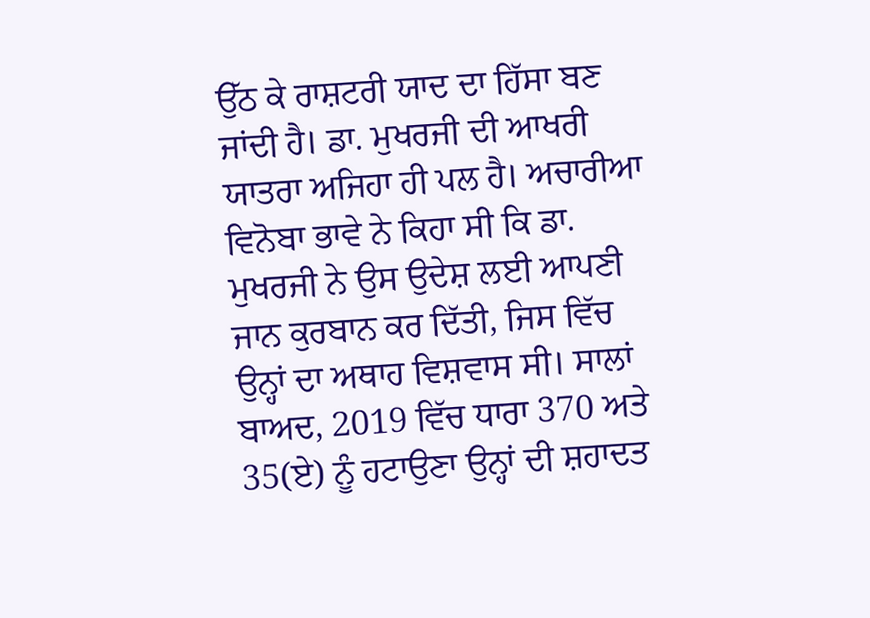ਉੱਠ ਕੇ ਰਾਸ਼ਟਰੀ ਯਾਦ ਦਾ ਹਿੱਸਾ ਬਣ ਜਾਂਦੀ ਹੈ। ਡਾ. ਮੁਖਰਜੀ ਦੀ ਆਖਰੀ ਯਾਤਰਾ ਅਜਿਹਾ ਹੀ ਪਲ ਹੈ। ਅਚਾਰੀਆ ਵਿਨੋਬਾ ਭਾਵੇ ਨੇ ਕਿਹਾ ਸੀ ਕਿ ਡਾ. ਮੁਖਰਜੀ ਨੇ ਉਸ ਉਦੇਸ਼ ਲਈ ਆਪਣੀ ਜਾਨ ਕੁਰਬਾਨ ਕਰ ਦਿੱਤੀ, ਜਿਸ ਵਿੱਚ ਉਨ੍ਹਾਂ ਦਾ ਅਥਾਹ ਵਿਸ਼ਵਾਸ ਸੀ। ਸਾਲਾਂ ਬਾਅਦ, 2019 ਵਿੱਚ ਧਾਰਾ 370 ਅਤੇ 35(ਏ) ਨੂੰ ਹਟਾਉਣਾ ਉਨ੍ਹਾਂ ਦੀ ਸ਼ਹਾਦਤ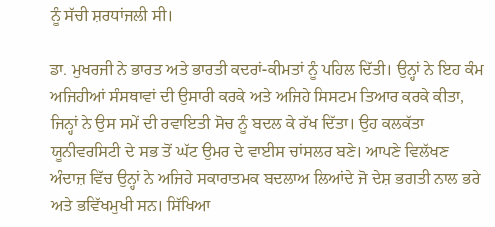ਨੂੰ ਸੱਚੀ ਸ਼ਰਧਾਂਜਲੀ ਸੀ।

ਡਾ. ਮੁਖਰਜੀ ਨੇ ਭਾਰਤ ਅਤੇ ਭਾਰਤੀ ਕਦਰਾਂ-ਕੀਮਤਾਂ ਨੂੰ ਪਹਿਲ ਦਿੱਤੀ। ਉਨ੍ਹਾਂ ਨੇ ਇਹ ਕੰਮ ਅਜਿਹੀਆਂ ਸੰਸਥਾਵਾਂ ਦੀ ਉਸਾਰੀ ਕਰਕੇ ਅਤੇ ਅਜਿਹੇ ਸਿਸਟਮ ਤਿਆਰ ਕਰਕੇ ਕੀਤਾ, ਜਿਨ੍ਹਾਂ ਨੇ ਉਸ ਸਮੇਂ ਦੀ ਰਵਾਇਤੀ ਸੋਚ ਨੂੰ ਬਦਲ ਕੇ ਰੱਖ ਦਿੱਤਾ। ਉਹ ਕਲਕੱਤਾ ਯੂਨੀਵਰਸਿਟੀ ਦੇ ਸਭ ਤੋਂ ਘੱਟ ਉਮਰ ਦੇ ਵਾਈਸ ਚਾਂਸਲਰ ਬਣੇ। ਆਪਣੇ ਵਿਲੱਖਣ ਅੰਦਾਜ਼ ਵਿੱਚ ਉਨ੍ਹਾਂ ਨੇ ਅਜਿਹੇ ਸਕਾਰਾਤਮਕ ਬਦਲਾਅ ਲਿਆਂਦੇ ਜੋ ਦੇਸ਼ ਭਗਤੀ ਨਾਲ ਭਰੇ ਅਤੇ ਭਵਿੱਖਮੁਖੀ ਸਨ। ਸਿੱਖਿਆ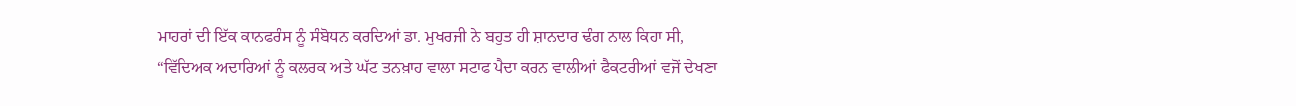ਮਾਹਰਾਂ ਦੀ ਇੱਕ ਕਾਨਫਰੰਸ ਨੂੰ ਸੰਬੋਧਨ ਕਰਦਿਆਂ ਡਾ. ਮੁਖਰਜੀ ਨੇ ਬਹੁਤ ਹੀ ਸ਼ਾਨਦਾਰ ਢੰਗ ਨਾਲ ਕਿਹਾ ਸੀ, “ਵਿੱਦਿਅਕ ਅਦਾਰਿਆਂ ਨੂੰ ਕਲਰਕ ਅਤੇ ਘੱਟ ਤਨਖ਼ਾਹ ਵਾਲਾ ਸਟਾਫ ਪੈਦਾ ਕਰਨ ਵਾਲੀਆਂ ਫੈਕਟਰੀਆਂ ਵਜੋਂ ਦੇਖਣਾ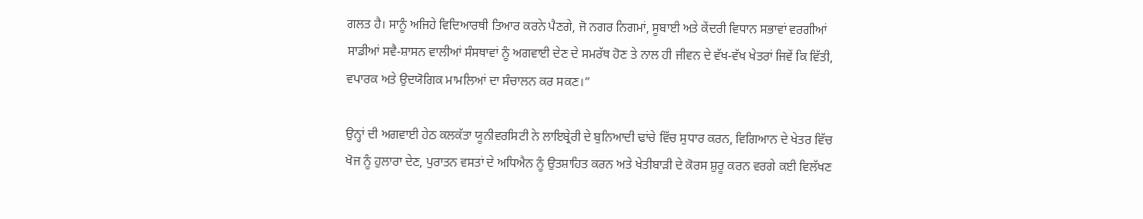ਗਲਤ ਹੈ। ਸਾਨੂੰ ਅਜਿਹੇ ਵਿਦਿਆਰਥੀ ਤਿਆਰ ਕਰਨੇ ਪੈਣਗੇ, ਜੋ ਨਗਰ ਨਿਗਮਾਂ, ਸੂਬਾਈ ਅਤੇ ਕੇਂਦਰੀ ਵਿਧਾਨ ਸਭਾਵਾਂ ਵਰਗੀਆਂ ਸਾਡੀਆਂ ਸਵੈ-ਸ਼ਾਸਨ ਵਾਲੀਆਂ ਸੰਸਥਾਵਾਂ ਨੂੰ ਅਗਵਾਈ ਦੇਣ ਦੇ ਸਮਰੱਥ ਹੋਣ ਤੇ ਨਾਲ ਹੀ ਜੀਵਨ ਦੇ ਵੱਖ-ਵੱਖ ਖੇਤਰਾਂ ਜਿਵੇਂ ਕਿ ਵਿੱਤੀ, ਵਪਾਰਕ ਅਤੇ ਉਦਯੋਗਿਕ ਮਾਮਲਿਆਂ ਦਾ ਸੰਚਾਲਨ ਕਰ ਸਕਣ।”

ਉਨ੍ਹਾਂ ਦੀ ਅਗਵਾਈ ਹੇਠ ਕਲਕੱਤਾ ਯੂਨੀਵਰਸਿਟੀ ਨੇ ਲਾਇਬ੍ਰੇਰੀ ਦੇ ਬੁਨਿਆਦੀ ਢਾਂਚੇ ਵਿੱਚ ਸੁਧਾਰ ਕਰਨ, ਵਿਗਿਆਨ ਦੇ ਖੇਤਰ ਵਿੱਚ ਖੋਜ ਨੂੰ ਹੁਲਾਰਾ ਦੇਣ, ਪੁਰਾਤਨ ਵਸਤਾਂ ਦੇ ਅਧਿਐਨ ਨੂੰ ਉਤਸ਼ਾਹਿਤ ਕਰਨ ਅਤੇ ਖੇਤੀਬਾੜੀ ਦੇ ਕੋਰਸ ਸ਼ੁਰੂ ਕਰਨ ਵਰਗੇ ਕਈ ਵਿਲੱਖਣ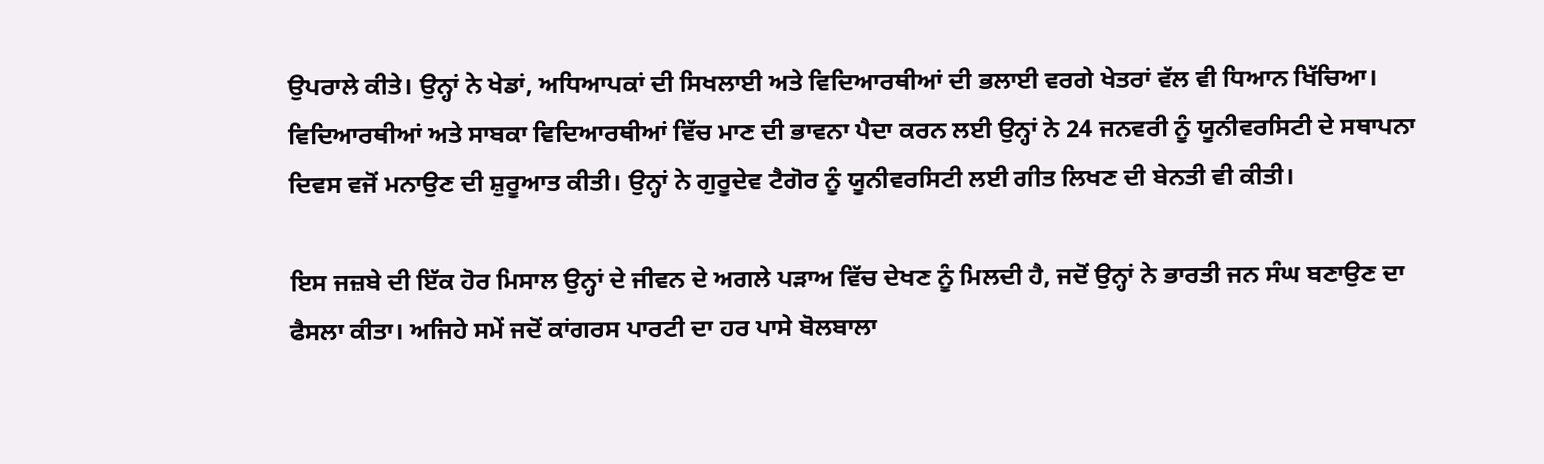ਉਪਰਾਲੇ ਕੀਤੇ। ਉਨ੍ਹਾਂ ਨੇ ਖੇਡਾਂ, ਅਧਿਆਪਕਾਂ ਦੀ ਸਿਖਲਾਈ ਅਤੇ ਵਿਦਿਆਰਥੀਆਂ ਦੀ ਭਲਾਈ ਵਰਗੇ ਖੇਤਰਾਂ ਵੱਲ ਵੀ ਧਿਆਨ ਖਿੱਚਿਆ। ਵਿਦਿਆਰਥੀਆਂ ਅਤੇ ਸਾਬਕਾ ਵਿਦਿਆਰਥੀਆਂ ਵਿੱਚ ਮਾਣ ਦੀ ਭਾਵਨਾ ਪੈਦਾ ਕਰਨ ਲਈ ਉਨ੍ਹਾਂ ਨੇ 24 ਜਨਵਰੀ ਨੂੰ ਯੂਨੀਵਰਸਿਟੀ ਦੇ ਸਥਾਪਨਾ ਦਿਵਸ ਵਜੋਂ ਮਨਾਉਣ ਦੀ ਸ਼ੁਰੂਆਤ ਕੀਤੀ। ਉਨ੍ਹਾਂ ਨੇ ਗੁਰੂਦੇਵ ਟੈਗੋਰ ਨੂੰ ਯੂਨੀਵਰਸਿਟੀ ਲਈ ਗੀਤ ਲਿਖਣ ਦੀ ਬੇਨਤੀ ਵੀ ਕੀਤੀ।

ਇਸ ਜਜ਼ਬੇ ਦੀ ਇੱਕ ਹੋਰ ਮਿਸਾਲ ਉਨ੍ਹਾਂ ਦੇ ਜੀਵਨ ਦੇ ਅਗਲੇ ਪੜਾਅ ਵਿੱਚ ਦੇਖਣ ਨੂੰ ਮਿਲਦੀ ਹੈ, ਜਦੋਂ ਉਨ੍ਹਾਂ ਨੇ ਭਾਰਤੀ ਜਨ ਸੰਘ ਬਣਾਉਣ ਦਾ ਫੈਸਲਾ ਕੀਤਾ। ਅਜਿਹੇ ਸਮੇਂ ਜਦੋਂ ਕਾਂਗਰਸ ਪਾਰਟੀ ਦਾ ਹਰ ਪਾਸੇ ਬੋਲਬਾਲਾ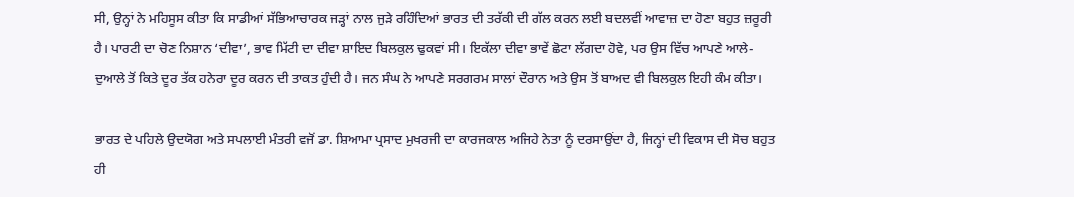ਸੀ, ਉਨ੍ਹਾਂ ਨੇ ਮਹਿਸੂਸ ਕੀਤਾ ਕਿ ਸਾਡੀਆਂ ਸੱਭਿਆਚਾਰਕ ਜੜ੍ਹਾਂ ਨਾਲ ਜੁੜੇ ਰਹਿੰਦਿਆਂ ਭਾਰਤ ਦੀ ਤਰੱਕੀ ਦੀ ਗੱਲ ਕਰਨ ਲਈ ਬਦਲਵੀਂ ਆਵਾਜ਼ ਦਾ ਹੋਣਾ ਬਹੁਤ ਜ਼ਰੂਰੀ ਹੈ। ਪਾਰਟੀ ਦਾ ਚੋਣ ਨਿਸ਼ਾਨ ‘ਦੀਵਾ’, ਭਾਵ ਮਿੱਟੀ ਦਾ ਦੀਵਾ ਸ਼ਾਇਦ ਬਿਲਕੁਲ ਢੁਕਵਾਂ ਸੀ। ਇਕੱਲਾ ਦੀਵਾ ਭਾਵੇਂ ਛੋਟਾ ਲੱਗਦਾ ਹੋਵੇ, ਪਰ ਉਸ ਵਿੱਚ ਆਪਣੇ ਆਲੇ-ਦੁਆਲੇ ਤੋਂ ਕਿਤੇ ਦੂਰ ਤੱਕ ਹਨੇਰਾ ਦੂਰ ਕਰਨ ਦੀ ਤਾਕਤ ਹੁੰਦੀ ਹੈ। ਜਨ ਸੰਘ ਨੇ ਆਪਣੇ ਸਰਗਰਮ ਸਾਲਾਂ ਦੌਰਾਨ ਅਤੇ ਉਸ ਤੋਂ ਬਾਅਦ ਵੀ ਬਿਲਕੁਲ ਇਹੀ ਕੰਮ ਕੀਤਾ।

ਭਾਰਤ ਦੇ ਪਹਿਲੇ ਉਦਯੋਗ ਅਤੇ ਸਪਲਾਈ ਮੰਤਰੀ ਵਜੋਂ ਡਾ. ਸ਼ਿਆਮਾ ਪ੍ਰਸਾਦ ਮੁਖਰਜੀ ਦਾ ਕਾਰਜਕਾਲ ਅਜਿਹੇ ਨੇਤਾ ਨੂੰ ਦਰਸਾਉਂਦਾ ਹੈ, ਜਿਨ੍ਹਾਂ ਦੀ ਵਿਕਾਸ ਦੀ ਸੋਚ ਬਹੁਤ ਹੀ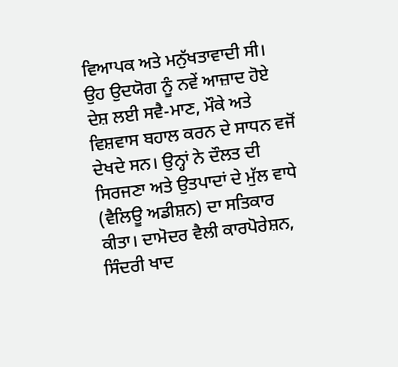ਵਿਆਪਕ ਅਤੇ ਮਨੁੱਖਤਾਵਾਦੀ ਸੀ। ਉਹ ਉਦਯੋਗ ਨੂੰ ਨਵੇਂ ਆਜ਼ਾਦ ਹੋਏ ਦੇਸ਼ ਲਈ ਸਵੈ-ਮਾਣ, ਮੌਕੇ ਅਤੇ ਵਿਸ਼ਵਾਸ ਬਹਾਲ ਕਰਨ ਦੇ ਸਾਧਨ ਵਜੋਂ ਦੇਖਦੇ ਸਨ। ਉਨ੍ਹਾਂ ਨੇ ਦੌਲਤ ਦੀ ਸਿਰਜਣਾ ਅਤੇ ਉਤਪਾਦਾਂ ਦੇ ਮੁੱਲ ਵਾਧੇ (ਵੈਲਿਊ ਅਡੀਸ਼ਨ) ਦਾ ਸਤਿਕਾਰ ਕੀਤਾ। ਦਾਮੋਦਰ ਵੈਲੀ ਕਾਰਪੋਰੇਸ਼ਨ, ਸਿੰਦਰੀ ਖਾਦ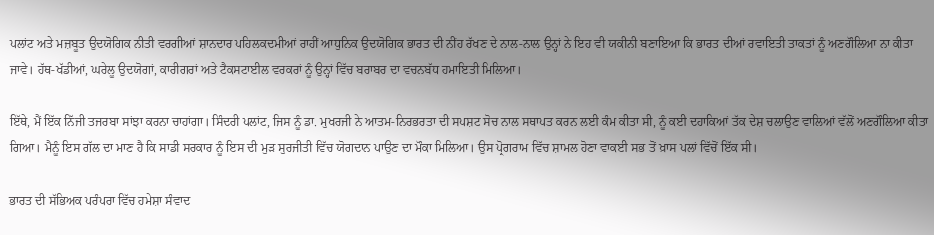ਪਲਾਂਟ ਅਤੇ ਮਜ਼ਬੂਤ ਉਦਯੋਗਿਕ ਨੀਤੀ ਵਰਗੀਆਂ ਸ਼ਾਨਦਾਰ ਪਹਿਲਕਦਮੀਆਂ ਰਾਹੀਂ ਆਧੁਨਿਕ ਉਦਯੋਗਿਕ ਭਾਰਤ ਦੀ ਨੀਂਹ ਰੱਖਣ ਦੇ ਨਾਲ-ਨਾਲ ਉਨ੍ਹਾਂ ਨੇ ਇਹ ਵੀ ਯਕੀਨੀ ਬਣਾਇਆ ਕਿ ਭਾਰਤ ਦੀਆਂ ਰਵਾਇਤੀ ਤਾਕਤਾਂ ਨੂੰ ਅਣਗੌਲਿਆ ਨਾ ਕੀਤਾ ਜਾਵੇ। ਹੱਥ-ਖੱਡੀਆਂ, ਘਰੇਲੂ ਉਦਯੋਗਾਂ, ਕਾਰੀਗਰਾਂ ਅਤੇ ਟੈਕਸਟਾਈਲ ਵਰਕਰਾਂ ਨੂੰ ਉਨ੍ਹਾਂ ਵਿੱਚ ਬਰਾਬਰ ਦਾ ਵਚਨਬੱਧ ਹਮਾਇਤੀ ਮਿਲਿਆ।

ਇੱਥੇ, ਮੈਂ ਇੱਕ ਨਿੱਜੀ ਤਜਰਬਾ ਸਾਂਝਾ ਕਰਨਾ ਚਾਹਾਂਗਾ। ਸਿੰਦਰੀ ਪਲਾਂਟ, ਜਿਸ ਨੂੰ ਡਾ. ਮੁਖਰਜੀ ਨੇ ਆਤਮ-ਨਿਰਭਰਤਾ ਦੀ ਸਪਸ਼ਟ ਸੋਚ ਨਾਲ ਸਥਾਪਤ ਕਰਨ ਲਈ ਕੰਮ ਕੀਤਾ ਸੀ, ਨੂੰ ਕਈ ਦਹਾਕਿਆਂ ਤੱਕ ਦੇਸ਼ ਚਲਾਉਣ ਵਾਲਿਆਂ ਵੱਲੋਂ ਅਣਗੌਲਿਆ ਕੀਤਾ ਗਿਆ। ਮੈਨੂੰ ਇਸ ਗੱਲ ਦਾ ਮਾਣ ਹੈ ਕਿ ਸਾਡੀ ਸਰਕਾਰ ਨੂੰ ਇਸ ਦੀ ਮੁੜ ਸੁਰਜੀਤੀ ਵਿੱਚ ਯੋਗਦਾਨ ਪਾਉਣ ਦਾ ਮੌਕਾ ਮਿਲਿਆ। ਉਸ ਪ੍ਰੋਗਰਾਮ ਵਿੱਚ ਸ਼ਾਮਲ ਹੋਣਾ ਵਾਕਈ ਸਭ ਤੋਂ ਖ਼ਾਸ ਪਲਾਂ ਵਿੱਚੋਂ ਇੱਕ ਸੀ।

ਭਾਰਤ ਦੀ ਸੱਭਿਅਕ ਪਰੰਪਰਾ ਵਿੱਚ ਹਮੇਸ਼ਾ ਸੰਵਾਦ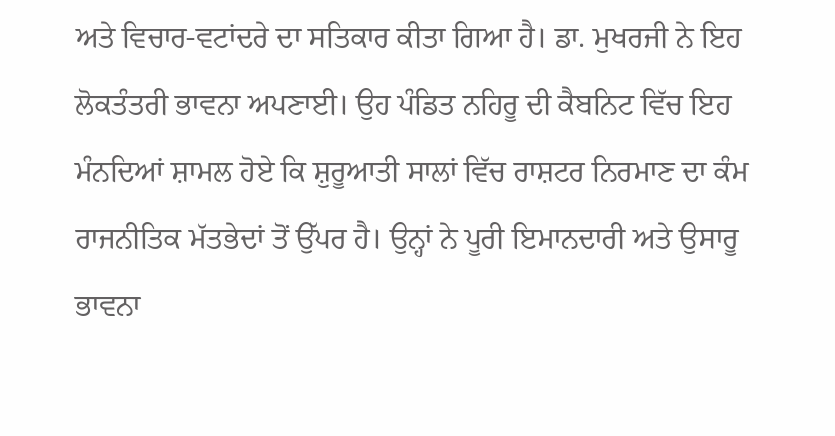ਅਤੇ ਵਿਚਾਰ-ਵਟਾਂਦਰੇ ਦਾ ਸਤਿਕਾਰ ਕੀਤਾ ਗਿਆ ਹੈ। ਡਾ. ਮੁਖਰਜੀ ਨੇ ਇਹ ਲੋਕਤੰਤਰੀ ਭਾਵਨਾ ਅਪਣਾਈ। ਉਹ ਪੰਡਿਤ ਨਹਿਰੂ ਦੀ ਕੈਬਨਿਟ ਵਿੱਚ ਇਹ ਮੰਨਦਿਆਂ ਸ਼ਾਮਲ ਹੋਏ ਕਿ ਸ਼ੁਰੂਆਤੀ ਸਾਲਾਂ ਵਿੱਚ ਰਾਸ਼ਟਰ ਨਿਰਮਾਣ ਦਾ ਕੰਮ ਰਾਜਨੀਤਿਕ ਮੱਤਭੇਦਾਂ ਤੋਂ ਉੱਪਰ ਹੈ। ਉਨ੍ਹਾਂ ਨੇ ਪੂਰੀ ਇਮਾਨਦਾਰੀ ਅਤੇ ਉਸਾਰੂ ਭਾਵਨਾ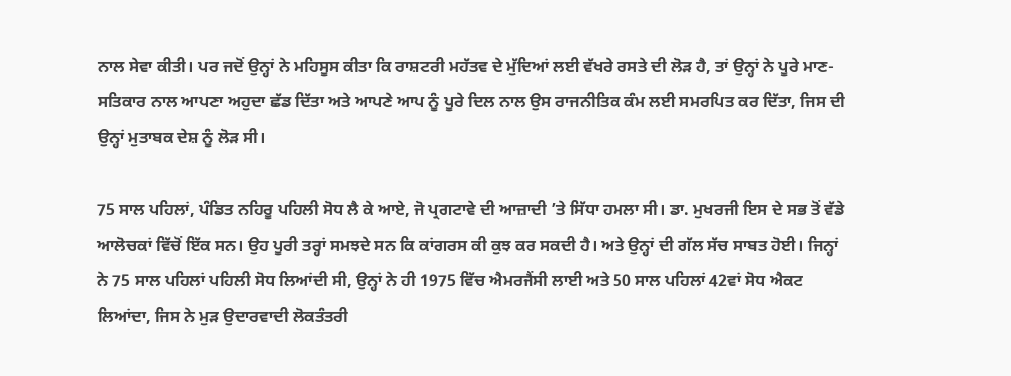ਨਾਲ ਸੇਵਾ ਕੀਤੀ। ਪਰ ਜਦੋਂ ਉਨ੍ਹਾਂ ਨੇ ਮਹਿਸੂਸ ਕੀਤਾ ਕਿ ਰਾਸ਼ਟਰੀ ਮਹੱਤਵ ਦੇ ਮੁੱਦਿਆਂ ਲਈ ਵੱਖਰੇ ਰਸਤੇ ਦੀ ਲੋੜ ਹੈ, ਤਾਂ ਉਨ੍ਹਾਂ ਨੇ ਪੂਰੇ ਮਾਣ-ਸਤਿਕਾਰ ਨਾਲ ਆਪਣਾ ਅਹੁਦਾ ਛੱਡ ਦਿੱਤਾ ਅਤੇ ਆਪਣੇ ਆਪ ਨੂੰ ਪੂਰੇ ਦਿਲ ਨਾਲ ਉਸ ਰਾਜਨੀਤਿਕ ਕੰਮ ਲਈ ਸਮਰਪਿਤ ਕਰ ਦਿੱਤਾ, ਜਿਸ ਦੀ ਉਨ੍ਹਾਂ ਮੁਤਾਬਕ ਦੇਸ਼ ਨੂੰ ਲੋੜ ਸੀ।

75 ਸਾਲ ਪਹਿਲਾਂ, ਪੰਡਿਤ ਨਹਿਰੂ ਪਹਿਲੀ ਸੋਧ ਲੈ ਕੇ ਆਏ, ਜੋ ਪ੍ਰਗਟਾਵੇ ਦੀ ਆਜ਼ਾਦੀ ’ਤੇ ਸਿੱਧਾ ਹਮਲਾ ਸੀ। ਡਾ. ਮੁਖਰਜੀ ਇਸ ਦੇ ਸਭ ਤੋਂ ਵੱਡੇ ਆਲੋਚਕਾਂ ਵਿੱਚੋਂ ਇੱਕ ਸਨ। ਉਹ ਪੂਰੀ ਤਰ੍ਹਾਂ ਸਮਝਦੇ ਸਨ ਕਿ ਕਾਂਗਰਸ ਕੀ ਕੁਝ ਕਰ ਸਕਦੀ ਹੈ। ਅਤੇ ਉਨ੍ਹਾਂ ਦੀ ਗੱਲ ਸੱਚ ਸਾਬਤ ਹੋਈ। ਜਿਨ੍ਹਾਂ ਨੇ 75 ਸਾਲ ਪਹਿਲਾਂ ਪਹਿਲੀ ਸੋਧ ਲਿਆਂਦੀ ਸੀ, ਉਨ੍ਹਾਂ ਨੇ ਹੀ 1975 ਵਿੱਚ ਐਮਰਜੈਂਸੀ ਲਾਈ ਅਤੇ 50 ਸਾਲ ਪਹਿਲਾਂ 42ਵਾਂ ਸੋਧ ਐਕਟ ਲਿਆਂਦਾ, ਜਿਸ ਨੇ ਮੁੜ ਉਦਾਰਵਾਦੀ ਲੋਕਤੰਤਰੀ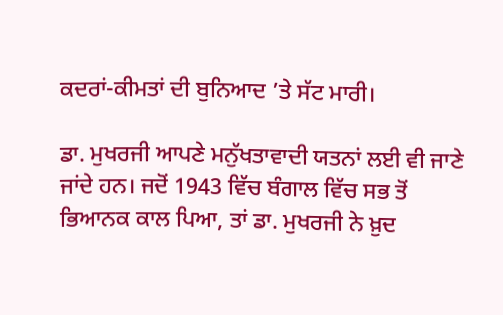ਕਦਰਾਂ-ਕੀਮਤਾਂ ਦੀ ਬੁਨਿਆਦ ’ਤੇ ਸੱਟ ਮਾਰੀ।

ਡਾ. ਮੁਖਰਜੀ ਆਪਣੇ ਮਨੁੱਖਤਾਵਾਦੀ ਯਤਨਾਂ ਲਈ ਵੀ ਜਾਣੇ ਜਾਂਦੇ ਹਨ। ਜਦੋਂ 1943 ਵਿੱਚ ਬੰਗਾਲ ਵਿੱਚ ਸਭ ਤੋਂ ਭਿਆਨਕ ਕਾਲ ਪਿਆ, ਤਾਂ ਡਾ. ਮੁਖਰਜੀ ਨੇ ਖ਼ੁਦ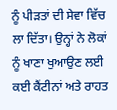ਨੂੰ ਪੀੜਤਾਂ ਦੀ ਸੇਵਾ ਵਿੱਚ ਲਾ ਦਿੱਤਾ। ਉਨ੍ਹਾਂ ਨੇ ਲੋਕਾਂ ਨੂੰ ਖਾਣਾ ਖੁਆਉਣ ਲਈ ਕਈ ਕੈਂਟੀਨਾਂ ਅਤੇ ਰਾਹਤ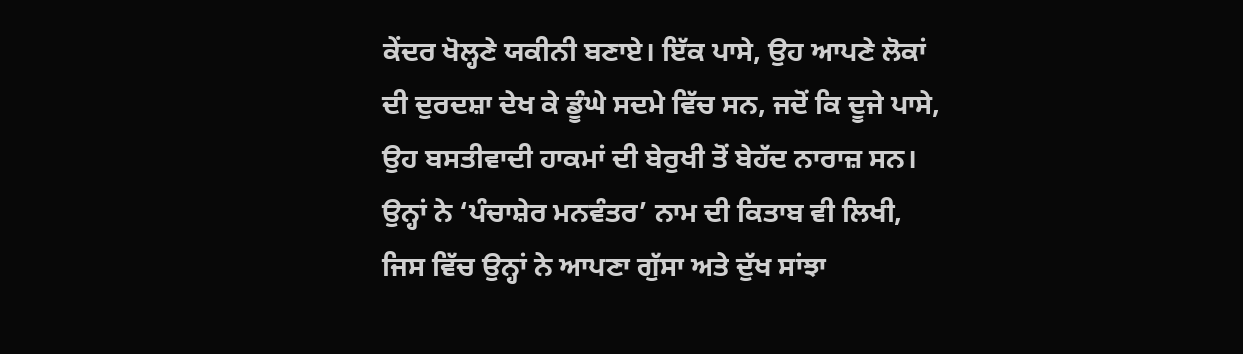ਕੇਂਦਰ ਖੋਲ੍ਹਣੇ ਯਕੀਨੀ ਬਣਾਏ। ਇੱਕ ਪਾਸੇ, ਉਹ ਆਪਣੇ ਲੋਕਾਂ ਦੀ ਦੁਰਦਸ਼ਾ ਦੇਖ ਕੇ ਡੂੰਘੇ ਸਦਮੇ ਵਿੱਚ ਸਨ, ਜਦੋਂ ਕਿ ਦੂਜੇ ਪਾਸੇ, ਉਹ ਬਸਤੀਵਾਦੀ ਹਾਕਮਾਂ ਦੀ ਬੇਰੁਖੀ ਤੋਂ ਬੇਹੱਦ ਨਾਰਾਜ਼ ਸਨ। ਉਨ੍ਹਾਂ ਨੇ ‘ਪੰਚਾਸ਼ੇਰ ਮਨਵੰਤਰ’ ਨਾਮ ਦੀ ਕਿਤਾਬ ਵੀ ਲਿਖੀ, ਜਿਸ ਵਿੱਚ ਉਨ੍ਹਾਂ ਨੇ ਆਪਣਾ ਗੁੱਸਾ ਅਤੇ ਦੁੱਖ ਸਾਂਝਾ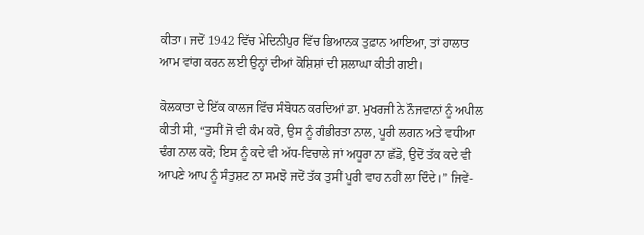ਕੀਤਾ। ਜਦੋਂ 1942 ਵਿੱਚ ਮੇਦਿਨੀਪੁਰ ਵਿੱਚ ਭਿਆਨਕ ਤੁਫ਼ਾਨ ਆਇਆ, ਤਾਂ ਹਾਲਾਤ ਆਮ ਵਾਂਗ ਕਰਨ ਲਈ ਉਨ੍ਹਾਂ ਦੀਆਂ ਕੋਸ਼ਿਸ਼ਾਂ ਦੀ ਸ਼ਲਾਘਾ ਕੀਤੀ ਗਈ।

ਕੋਲਕਾਤਾ ਦੇ ਇੱਕ ਕਾਲਜ ਵਿੱਚ ਸੰਬੋਧਨ ਕਰਦਿਆਂ ਡਾ. ਮੁਖਰਜੀ ਨੇ ਨੌਜਵਾਨਾਂ ਨੂੰ ਅਪੀਲ ਕੀਤੀ ਸੀ, “ਤੁਸੀਂ ਜੋ ਵੀ ਕੰਮ ਕਰੋ, ਉਸ ਨੂੰ ਗੰਭੀਰਤਾ ਨਾਲ, ਪੂਰੀ ਲਗਨ ਅਤੇ ਵਧੀਆ ਢੰਗ ਨਾਲ ਕਰੋ; ਇਸ ਨੂੰ ਕਦੇ ਵੀ ਅੱਧ-ਵਿਚਾਲੇ ਜਾਂ ਅਧੂਰਾ ਨਾ ਛੱਡੋ, ਉਦੋਂ ਤੱਕ ਕਦੇ ਵੀ ਆਪਣੇ ਆਪ ਨੂੰ ਸੰਤੁਸ਼ਟ ਨਾ ਸਮਝੋ ਜਦੋਂ ਤੱਕ ਤੁਸੀਂ ਪੂਰੀ ਵਾਹ ਨਹੀਂ ਲਾ ਦਿੰਦੇ।” ਜਿਵੇਂ-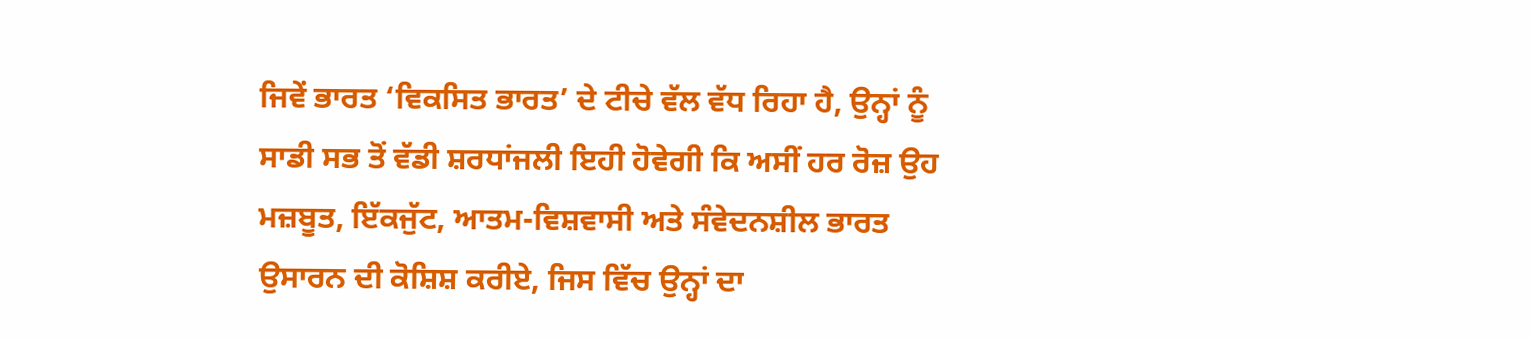ਜਿਵੇਂ ਭਾਰਤ ‘ਵਿਕਸਿਤ ਭਾਰਤ’ ਦੇ ਟੀਚੇ ਵੱਲ ਵੱਧ ਰਿਹਾ ਹੈ, ਉਨ੍ਹਾਂ ਨੂੰ ਸਾਡੀ ਸਭ ਤੋਂ ਵੱਡੀ ਸ਼ਰਧਾਂਜਲੀ ਇਹੀ ਹੋਵੇਗੀ ਕਿ ਅਸੀਂ ਹਰ ਰੋਜ਼ ਉਹ ਮਜ਼ਬੂਤ, ਇੱਕਜੁੱਟ, ਆਤਮ-ਵਿਸ਼ਵਾਸੀ ਅਤੇ ਸੰਵੇਦਨਸ਼ੀਲ ਭਾਰਤ ਉਸਾਰਨ ਦੀ ਕੋਸ਼ਿਸ਼ ਕਰੀਏ, ਜਿਸ ਵਿੱਚ ਉਨ੍ਹਾਂ ਦਾ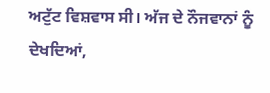ਅਟੁੱਟ ਵਿਸ਼ਵਾਸ ਸੀ। ਅੱਜ ਦੇ ਨੌਜਵਾਨਾਂ ਨੂੰ ਦੇਖਦਿਆਂ,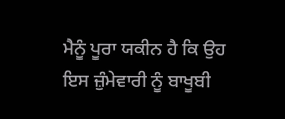ਮੈਨੂੰ ਪੂਰਾ ਯਕੀਨ ਹੈ ਕਿ ਉਹ ਇਸ ਜ਼ੁੰਮੇਵਾਰੀ ਨੂੰ ਬਾਖੂਬੀ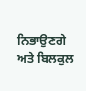ਨਿਭਾਉਣਗੇ ਅਤੇ ਬਿਲਕੁਲ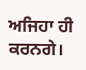ਅਜਿਹਾ ਹੀ ਕਰਨਗੇ।